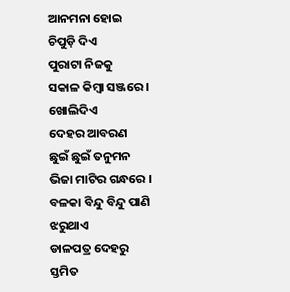ଆନମନା ହୋଇ
ଚିପୁଡ଼ି ଦିଏ
ପୁରାଟା ନିଜକୁ
ସକାଳ କିମ୍ୱା ସଞ୍ଜରେ ।
ଖୋଲିଦିଏ
ଦେହର ଆବରଣ
ଛୁଇଁ ଛୁଇଁ ତନୁମନ
ଭିଜା ମାଟିର ଗନ୍ଧରେ ।
ବଳକା ବିନ୍ଦୁ ବିନ୍ଦୁ ପାଣି
ଝରୁଥାଏ
ଡାଳପତ୍ର ଦେହରୁ
ସ୍ତମିତ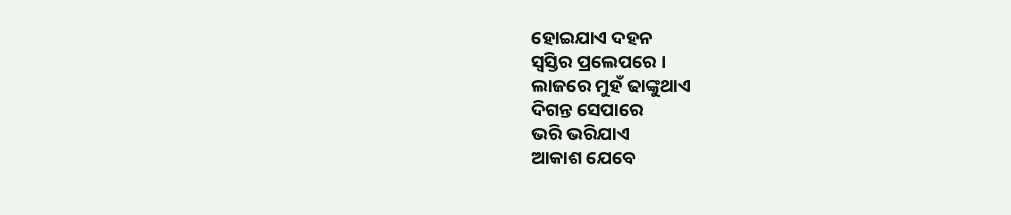ହୋଇଯାଏ ଦହନ
ସ୍ୱସ୍ତିର ପ୍ରଲେପରେ ।
ଲାଜରେ ମୁହଁ ଢାଙ୍କୁଥାଏ
ଦିଗନ୍ତ ସେପାରେ
ଭରି ଭରିଯାଏ
ଆକାଶ ଯେବେ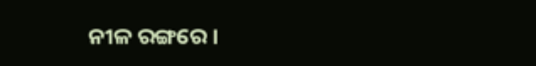ନୀଳ ରଙ୍ଗରେ ।